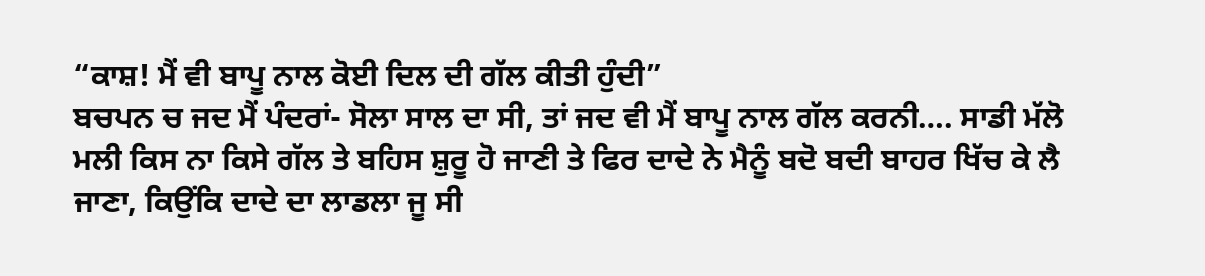“ਕਾਸ਼! ਮੈਂ ਵੀ ਬਾਪੂ ਨਾਲ ਕੋਈ ਦਿਲ ਦੀ ਗੱਲ ਕੀਤੀ ਹੁੰਦੀ”
ਬਚਪਨ ਚ ਜਦ ਮੈਂ ਪੰਦਰਾਂ- ਸੋਲਾ ਸਾਲ ਦਾ ਸੀ, ਤਾਂ ਜਦ ਵੀ ਮੈਂ ਬਾਪੂ ਨਾਲ ਗੱਲ ਕਰਨੀ…. ਸਾਡੀ ਮੱਲੋ ਮਲੀ ਕਿਸ ਨਾ ਕਿਸੇ ਗੱਲ ਤੇ ਬਹਿਸ ਸ਼ੁਰੂ ਹੋ ਜਾਣੀ ਤੇ ਫਿਰ ਦਾਦੇ ਨੇ ਮੈਨੂੰ ਬਦੋ ਬਦੀ ਬਾਹਰ ਖਿੱਚ ਕੇ ਲੈ ਜਾਣਾ, ਕਿਉਂਕਿ ਦਾਦੇ ਦਾ ਲਾਡਲਾ ਜੂ ਸੀ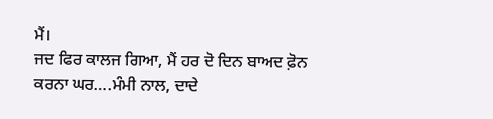ਮੈਂ।
ਜਦ ਫਿਰ ਕਾਲਜ ਗਿਆ, ਮੈਂ ਹਰ ਦੋ ਦਿਨ ਬਾਅਦ ਫ਼ੋਨ ਕਰਨਾ ਘਰ….ਮੰਮੀ ਨਾਲ, ਦਾਦੇ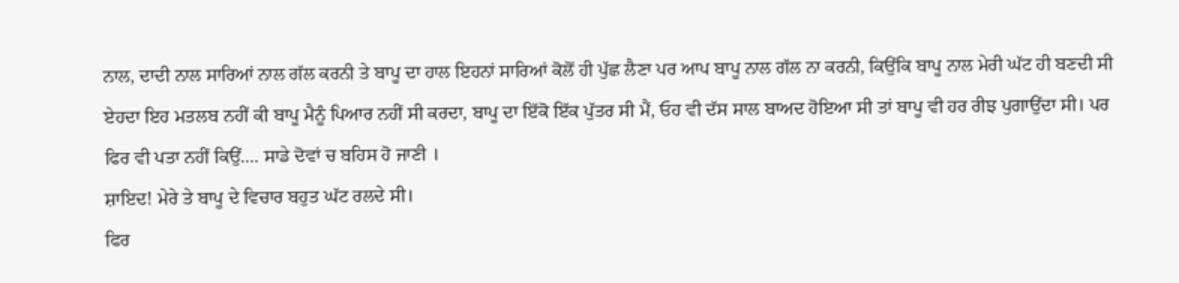ਨਾਲ, ਦਾਦੀ ਨਾਲ ਸਾਰਿਆਂ ਨਾਲ ਗੱਲ ਕਰਨੀ ਤੇ ਬਾਪੂ ਦਾ ਹਾਲ ਇਹਨਾਂ ਸਾਰਿਆਂ ਕੋਲੋਂ ਹੀ ਪੁੱਛ ਲੈਣਾ ਪਰ ਆਪ ਬਾਪੂ ਨਾਲ ਗੱਲ ਨਾ ਕਰਨੀ, ਕਿਉਂਕਿ ਬਾਪੂ ਨਾਲ ਮੇਰੀ ਘੱਟ ਹੀ ਬਣਦੀ ਸੀ ਏਹਦਾ ਇਹ ਮਤਲਬ ਨਹੀਂ ਕੀ ਬਾਪੂ ਮੈਨੂੰ ਪਿਆਰ ਨਹੀਂ ਸੀ ਕਰਦਾ, ਬਾਪੂ ਦਾ ਇੱਕੋ ਇੱਕ ਪੁੱਤਰ ਸੀ ਮੈਂ, ਓਹ ਵੀ ਦੱਸ ਸਾਲ ਬਾਅਦ ਹੋਇਆ ਸੀ ਤਾਂ ਬਾਪੂ ਵੀ ਹਰ ਰੀਝ ਪੁਗਾਉਂਦਾ ਸੀ। ਪਰ ਫਿਰ ਵੀ ਪਤਾ ਨਹੀਂ ਕਿਉਂ…. ਸਾਡੇ ਦੋਵਾਂ ਚ ਬਹਿਸ ਹੋ ਜਾਣੀ ।
ਸ਼ਾਇਦ! ਮੇਰੇ ਤੇ ਬਾਪੂ ਦੇ ਵਿਚਾਰ ਬਹੁਤ ਘੱਟ ਰਲਦੇ ਸੀ।
ਫਿਰ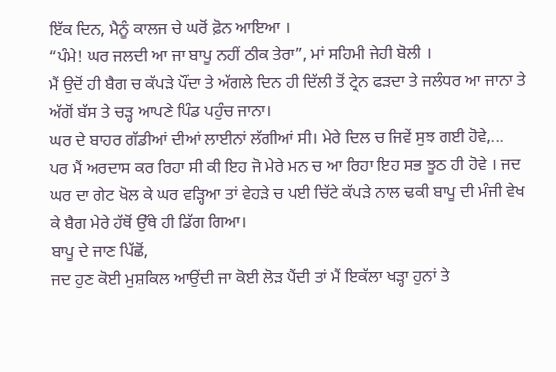ਇੱਕ ਦਿਨ, ਮੈਨੂੰ ਕਾਲਜ ਚੇ ਘਰੋਂ ਫ਼ੋਨ ਆਇਆ ।
“ਪੰਮੇ! ਘਰ ਜਲਦੀ ਆ ਜਾ ਬਾਪੂ ਨਹੀਂ ਠੀਕ ਤੇਰਾ”, ਮਾਂ ਸਹਿਮੀ ਜੇਹੀ ਬੋਲੀ ।
ਮੈਂ ਉਦੋਂ ਹੀ ਬੈਗ ਚ ਕੱਪੜੇ ਪੌਂਦਾ ਤੇ ਅੱਗਲੇ ਦਿਨ ਹੀ ਦਿੱਲੀ ਤੋਂ ਟ੍ਰੇਨ ਫੜਦਾ ਤੇ ਜਲੰਧਰ ਆ ਜਾਨਾ ਤੇ ਅੱਗੋਂ ਬੱਸ ਤੇ ਚੜ੍ਹ ਆਪਣੇ ਪਿੰਡ ਪਹੁੰਚ ਜਾਨਾ।
ਘਰ ਦੇ ਬਾਹਰ ਗੱਡੀਆਂ ਦੀਆਂ ਲਾਈਨਾਂ ਲੱਗੀਆਂ ਸੀ। ਮੇਰੇ ਦਿਲ ਚ ਜਿਵੇਂ ਸੁਝ ਗਈ ਹੋਵੇ,...
ਪਰ ਮੈਂ ਅਰਦਾਸ ਕਰ ਰਿਹਾ ਸੀ ਕੀ ਇਹ ਜੋ ਮੇਰੇ ਮਨ ਚ ਆ ਰਿਹਾ ਇਹ ਸਭ ਝੂਠ ਹੀ ਹੋਵੇ । ਜਦ ਘਰ ਦਾ ਗੇਟ ਖੋਲ ਕੇ ਘਰ ਵੜ੍ਹਿਆ ਤਾਂ ਵੇਹੜੇ ਚ ਪਈ ਚਿੱਟੇ ਕੱਪੜੇ ਨਾਲ ਢਕੀ ਬਾਪੂ ਦੀ ਮੰਜੀ ਵੇਖ ਕੇ ਬੈਗ ਮੇਰੇ ਹੱਥੋਂ ਉੱਥੇ ਹੀ ਡਿੱਗ ਗਿਆ।
ਬਾਪੂ ਦੇ ਜਾਣ ਪਿੱਛੋਂ,
ਜਦ ਹੁਣ ਕੋਈ ਮੁਸ਼ਕਿਲ ਆਉਂਦੀ ਜਾ ਕੋਈ ਲੋੜ ਪੈਂਦੀ ਤਾਂ ਮੈਂ ਇਕੱਲਾ ਖੜ੍ਹਾ ਹੁਨਾਂ ਤੇ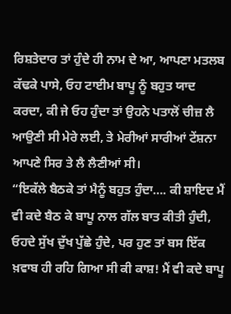ਰਿਸ਼ਤੇਦਾਰ ਤਾਂ ਹੁੰਦੇ ਹੀ ਨਾਮ ਦੇ ਆ, ਆਪਣਾ ਮਤਲਬ ਕੱਢਕੇ ਪਾਸੇ, ਓਹ ਟਾਈਮ ਬਾਪੂ ਨੂੰ ਬਹੁਤ ਯਾਦ ਕਰਦਾ, ਕੀ ਜੇ ਓਹ ਹੁੰਦਾ ਤਾਂ ਉਹਨੇ ਪਤਾਲੋਂ ਚੀਜ਼ ਲੈ ਆਉਣੀ ਸੀ ਮੇਰੇ ਲਈ, ਤੇ ਮੇਰੀਆਂ ਸਾਰੀਆਂ ਟੇਂਸ਼ਨਾ ਆਪਣੇ ਸਿਰ ਤੇ ਲੈ ਲੈਣੀਆਂ ਸੀ।
“ਇਕੱਲੇ ਬੈਠਕੇ ਤਾਂ ਮੈਨੂੰ ਬਹੁਤ ਹੁੰਦਾ…. ਕੀ ਸ਼ਾਇਦ ਮੈਂ ਵੀ ਕਦੇ ਬੈਠ ਕੇ ਬਾਪੂ ਨਾਲ ਗੱਲ ਬਾਤ ਕੀਤੀ ਹੁੰਦੀ, ਓਹਦੇ ਸੁੱਖ ਦੁੱਖ ਪੁੱਛੇ ਹੁੰਦੇ, ਪਰ ਹੁਣ ਤਾਂ ਬਸ ਇੱਕ ਖ਼ਵਾਬ ਹੀ ਰਹਿ ਗਿਆ ਸੀ ਕੀ ਕਾਸ਼! ਮੈਂ ਵੀ ਕਦੇ ਬਾਪੂ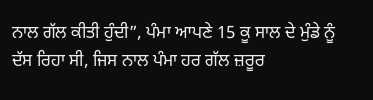ਨਾਲ ਗੱਲ ਕੀਤੀ ਹੁੰਦੀ”, ਪੰਮਾ ਆਪਣੇ 15 ਕੂ ਸਾਲ ਦੇ ਮੁੰਡੇ ਨੂੰ ਦੱਸ ਰਿਹਾ ਸੀ, ਜਿਸ ਨਾਲ ਪੰਮਾ ਹਰ ਗੱਲ ਜ਼ਰੂਰ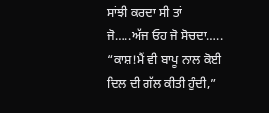ਸਾਂਝੀ ਕਰਦਾ ਸੀ ਤਾਂ ਜੋ…..ਅੱਜ ਓਹ ਜੋ ਸੋਚਦਾ…..
“ਕਾਸ਼!ਮੈਂ ਵੀ ਬਾਪੂ ਨਾਲ ਕੋਈ ਦਿਲ ਦੀ ਗੱਲ ਕੀਤੀ ਹੁੰਦੀ,”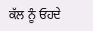ਕੱਲ ਨੂੰ ਓਹਦੇ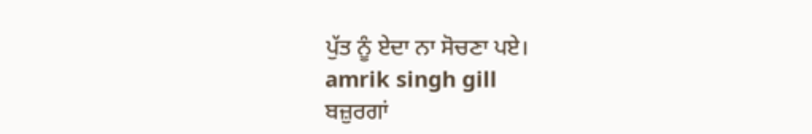ਪੁੱਤ ਨੂੰ ਏਦਾ ਨਾ ਸੋਚਣਾ ਪਏ।
amrik singh gill
ਬਜ਼ੁਰਗਾਂ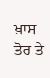ਖ਼ਾਸ ਤੋਰ ਤੇ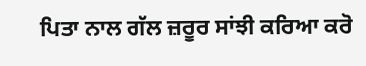ਪਿਤਾ ਨਾਲ ਗੱਲ ਜ਼ਰੂਰ ਸਾਂਝੀ ਕਰਿਆ ਕਰੋ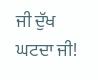ਜੀ ਦੁੱਖ ਘਟਦਾ ਜੀ!